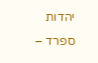יהדות ספרד –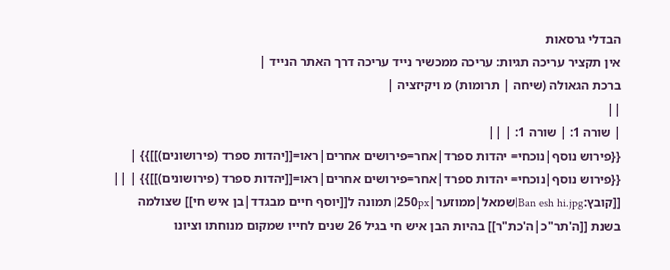הבדלי גרסאות
אין תקציר עריכה תגיות: עריכה ממכשיר נייד עריכה דרך האתר הנייד |
ברכת הגאולה (שיחה | תרומות) מ ויקיזציה |
||
| שורה 1: | שורה 1: | ||
{{פירוש נוסף|נוכחי= יהדות ספרד|אחר=פירושים אחרים|ראו=[[יהדות ספרד (פירושונים)]]}} | {{פירוש נוסף|נוכחי= יהדות ספרד|אחר=פירושים אחרים|ראו=[[יהדות ספרד (פירושונים)]]}} | ||
[[קובץ:Ban esh hi.jpg|שמאל|ממוזער|250px| תמונה ל[[יוסף חיים מבגדד|בן איש חי]] שצולמה בשנת [[ה'תר"כ|ה'כת"ר]] בהיות הבן איש חי בגיל 26 שנים לחייו שמקום מנוחתו וציונו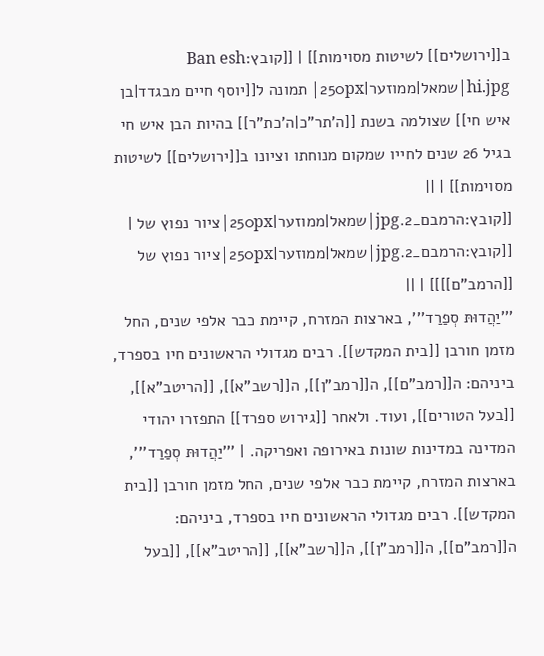ב[[ירושלים]] לשיטות מסוימות]] | [[קובץ:Ban esh hi.jpg|שמאל|ממוזער|250px| תמונה ל[[יוסף חיים מבגדד|בן איש חי]] שצולמה בשנת [[ה'תר"כ|ה'כת"ר]] בהיות הבן איש חי בגיל 26 שנים לחייו שמקום מנוחתו וציונו ב[[ירושלים]] לשיטות מסוימות]] | ||
[[קובץ:הרמבם_2.jpg|שמאל|ממוזער|250px|ציור נפוץ של | [[קובץ:הרמבם_2.jpg|שמאל|ממוזער|250px|ציור נפוץ של [[הרמב"ם]]]] | ||
'''יַהֲדוּתּ סְפַרַד''', בארצות המזרח, קיימת כבר אלפי שנים, החל מזמן חורבן [[בית המקדש]]. רבים מגדולי הראשונים חיו בספרד, ביניהם: ה[[רמב"ם]], ה[[רמב"ן]], ה[[רשב"א]], [[הריטב"א]], [[בעל הטורים]], ועוד. ולאחר [[גירוש ספרד]] התפזרו יהודי המדינה במדינות שונות באירופה ואפריקה. | '''יַהֲדוּתּ סְפַרַד''', בארצות המזרח, קיימת כבר אלפי שנים, החל מזמן חורבן [[בית המקדש]]. רבים מגדולי הראשונים חיו בספרד, ביניהם: ה[[רמב"ם]], ה[[רמב"ן]], ה[[רשב"א]], [[הריטב"א]], [[בעל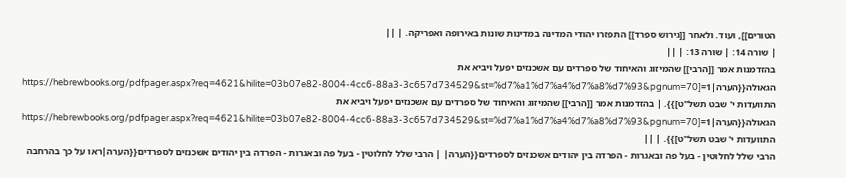הטורים]], ועוד. ולאחר [[גירוש ספרד]] התפזרו יהודי המדינה במדינות שונות באירופה ואפריקה. | ||
| שורה 14: | שורה 13: | ||
בהזדמנות אמר [[הרבי]] שהמיזוג והאיחוד של ספרדים עם אשכנזים יפעל ויביא את הגאולה{{הערה|1=[https://hebrewbooks.org/pdfpager.aspx?req=4621&hilite=03b07e82-8004-4cc6-88a3-3c657d734529&st=%d7%a1%d7%a4%d7%a8%d7%93&pgnum=70 התוועדות י' שבט תשל"ט]}}. | בהזדמנות אמר [[הרבי]] שהמיזוג והאיחוד של ספרדים עם אשכנזים יפעל ויביא את הגאולה{{הערה|1=[https://hebrewbooks.org/pdfpager.aspx?req=4621&hilite=03b07e82-8004-4cc6-88a3-3c657d734529&st=%d7%a1%d7%a4%d7%a8%d7%93&pgnum=70 התוועדות י' שבט תשל"ט]}}. | ||
הרבי שלל לחלוטין - בעל פה ובאגרות - הפרדה בין יהודים אשכנזים לספרדים{{הערה| | הרבי שלל לחלוטין - בעל פה ובאגרות - הפרדה בין יהודים אשכנזים לספרדים{{הערה|ראו על כך בהרחבה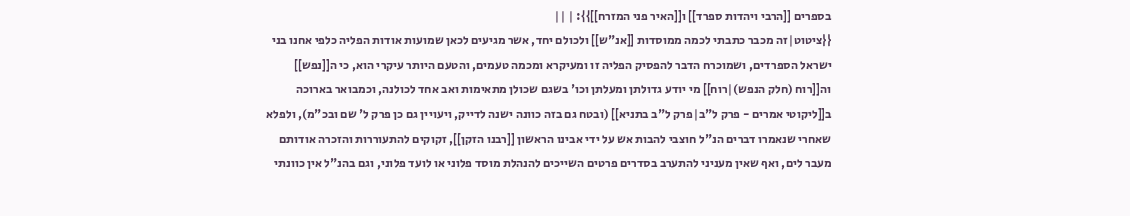בספרים [[הרבי ויהדות ספרד]] ו[[האיר פני המזרח]]}}: | ||
{{ציטוט|זה מכבר כתבתי לכמה ממוסדות [[אנ"ש]] ולכולם יחד, אשר מגיעים לכאן שמועות אודות הפליה כלפי אחנו בני ישראל הספרדים, ושמוכרח הדבר להפסיק הפליה זו ומעיקרא ומכמה טעמים, והטעם היותר עיקרי הוא, כי ה[[נפש]] וה[[רוח (חלק הנפש)|רוח]] מי יודע גדולתן ומעלתן וכו' בשגם שכולן מתאימות ואב אחד לכולנה, וכמבואר בארוכה ב[[ליקוטי אמרים - פרק ל"ב|פרק ל"ב בתניא]] (ובטח גם בזה כוונה ישנה לדייק, ויעויין גם כן פרק ל' שם ובכ"מ), ולפלא שאחרי שנאמרו דברים הנ"ל חוצבי להבות אש על ידי אבינו הראשון [[רבנו הזקן]], זקוקים להתעוררות והזכרה אודותם מעבר לים, ואף שאין מעניני להתערב בסדרים פרטים השייכים להנהלת מוסד פלוני או לועד פלוני, וגם בהנ"ל אין כוונתי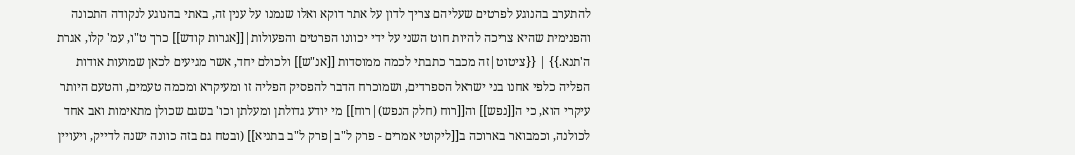להתערב בהנוגע לפרטים שעליהם צריך לדון על אתר דוקא ואלו שנמנו על ענין זה, באתי בהנוגע לנקודה התכונה והפנימית שהיא צריכה להיות חוט השני על ידי יכוונו הפרטים והפעולות|[[אגרות קודש]] כרך ט"ו, עמ' קלו, אגרת ה'תנא.}} | {{ציטוט|זה מכבר כתבתי לכמה ממוסדות [[אנ"ש]] ולכולם יחד, אשר מגיעים לכאן שמועות אודות הפליה כלפי אחנו בני ישראל הספרדים, ושמוכרח הדבר להפסיק הפליה זו ומעיקרא ומכמה טעמים, והטעם היותר עיקרי הוא, כי ה[[נפש]] וה[[רוח (חלק הנפש)|רוח]] מי יודע גדולתן ומעלתן וכו' בשגם שכולן מתאימות ואב אחד לכולנה, וכמבואר בארוכה ב[[ליקוטי אמרים - פרק ל"ב|פרק ל"ב בתניא]] (ובטח גם בזה כוונה ישנה לדייק, ויעויין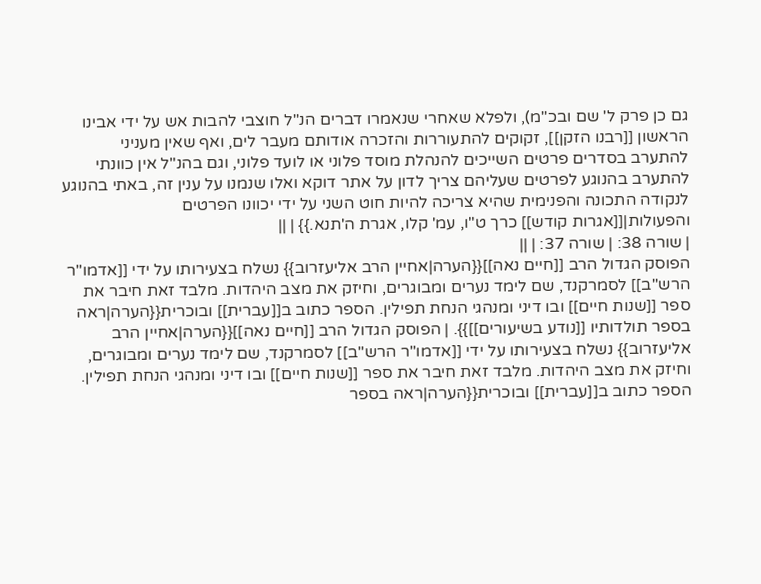גם כן פרק ל' שם ובכ"מ), ולפלא שאחרי שנאמרו דברים הנ"ל חוצבי להבות אש על ידי אבינו הראשון [[רבנו הזקן]], זקוקים להתעוררות והזכרה אודותם מעבר לים, ואף שאין מעניני להתערב בסדרים פרטים השייכים להנהלת מוסד פלוני או לועד פלוני, וגם בהנ"ל אין כוונתי להתערב בהנוגע לפרטים שעליהם צריך לדון על אתר דוקא ואלו שנמנו על ענין זה, באתי בהנוגע לנקודה התכונה והפנימית שהיא צריכה להיות חוט השני על ידי יכוונו הפרטים והפעולות|[[אגרות קודש]] כרך ט"ו, עמ' קלו, אגרת ה'תנא.}} | ||
| שורה 38: | שורה 37: | ||
הפוסק הגדול הרב [[חיים נאה]]{{הערה|אחיין הרב אליעזרוב}} נשלח בצעירותו על ידי [[אדמו"ר הרש"ב]] לסמרקנד, שם לימד נערים ומבוגרים, וחיזק את מצב היהדות. מלבד זאת חיבר את ספר [[שנות חיים]] ובו דיני ומנהגי הנחת תפילין. הספר כתוב ב[[עברית]] ובוכרית{{הערה|ראה בספר תולדותיו [[נודע בשיעורים]]}}. | הפוסק הגדול הרב [[חיים נאה]]{{הערה|אחיין הרב אליעזרוב}} נשלח בצעירותו על ידי [[אדמו"ר הרש"ב]] לסמרקנד, שם לימד נערים ומבוגרים, וחיזק את מצב היהדות. מלבד זאת חיבר את ספר [[שנות חיים]] ובו דיני ומנהגי הנחת תפילין. הספר כתוב ב[[עברית]] ובוכרית{{הערה|ראה בספר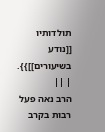תולדותיו [[נודע בשיעורים]]}}. | ||
הרב נאה פעל רבות בקרב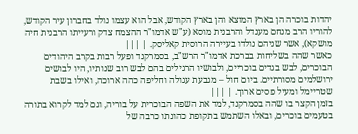יהדות בוכרה הן בארץ המוצא והן בארץ הקודש, אבל הוא עצמו נולד בחברון עיר הקודש, להוריו הרב מנחם מענדל והרבנית מוסא (ע"ש אדמו"ר ההצמח צדק ורעייתו הרבנית חיה מושקא), אשר שניהם נולדו בעיירה הרוסית קאליסק. | |||
כאשר שהה בשליחות בברכת אדמו"ר הרש"ב, בסמרקנד ופעל רבות בקרב היהודים הבוכרים, לבש בגדים בוכריים, ולבושיו הרגילים בהם לבש רוב שנותיו, היו לבושים ירושלמים מסורתיים. ביום חול – מגבעת עגולה וחליפה כהה ארוכה, ואילו בשבת שטריימל ומעיל פסים ארוך. | |||
בזמן הקצר בו שהה בסמרקנד, למד את השפה הבוכרית על בוריה, וגם למד לקרוא בתורה בטעמים בוכרים, ובאלו השתמש בתקופת כהונתו כרבה של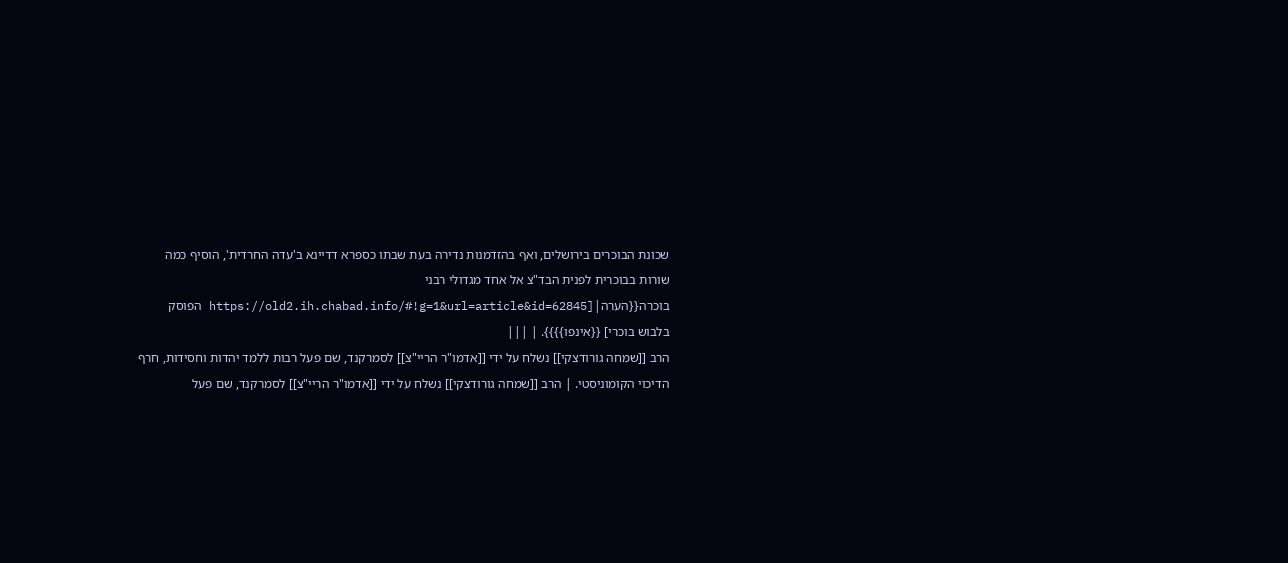שכונת הבוכרים בירושלים, ואף בהזדמנות נדירה בעת שבתו כספרא דדיינא ב'עדה החרדית', הוסיף כמה שורות בבוכרית לפנית הבד"צ אל אחד מגדולי רבני בוכרה{{הערה|[https://old2.ih.chabad.info/#!g=1&url=article&id=62845 הפוסק בלבוש בוכרי] {{אינפו}}}}. | |||
הרב [[שמחה גורודצקי]] נשלח על ידי [[אדמו"ר הריי"צ]] לסמרקנד, שם פעל רבות ללמד יהדות וחסידות, חרף הדיכוי הקומוניסטי. | הרב [[שמחה גורודצקי]] נשלח על ידי [[אדמו"ר הריי"צ]] לסמרקנד, שם פעל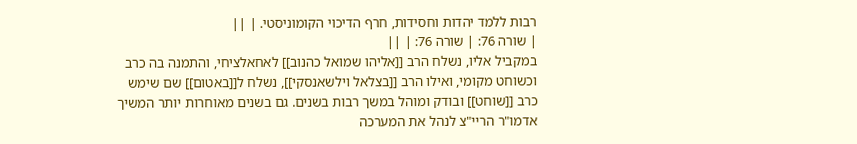רבות ללמד יהדות וחסידות, חרף הדיכוי הקומוניסטי. | ||
| שורה 76: | שורה 76: | ||
במקביל אליו, נשלח הרב [[אליהו שמואל כהנוב]] לאחאלציחי, והתמנה בה כרב וכשוחט מקומי, ואילו הרב [[בצלאל וילשאנסקי]], נשלח ל[[באטום]] שם שימש כרב [[שוחט]] ובודק ומוהל במשך רבות בשנים. גם בשנים מאוחרות יותר המשיך אדמו"ר הריי"צ לנהל את המערכה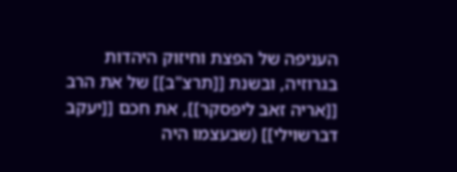העניפה של הפצת וחיזוק היהדות בגרוזיה, ובשנת [[תרצ"ב]] של את הרב [[אריה זאב ליפסקר]], את חכם [[יעקב דברשוילי]] (שבעצמו היה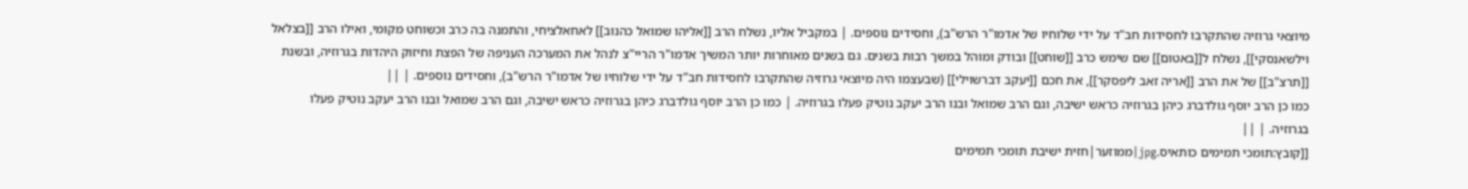מיוצאי גרוזיה שהתקרבו לחסידות חב"ד על ידי שלוחיו של אדמו"ר הרש"ב), וחסידים נוספים. | במקביל אליו, נשלח הרב [[אליהו שמואל כהנוב]] לאחאלציחי, והתמנה בה כרב וכשוחט מקומי, ואילו הרב [[בצלאל וילשאנסקי]], נשלח ל[[באטום]] שם שימש כרב [[שוחט]] ובודק ומוהל במשך רבות בשנים. גם בשנים מאוחרות יותר המשיך אדמו"ר הריי"צ לנהל את המערכה העניפה של הפצת וחיזוק היהדות בגרוזיה, ובשנת [[תרצ"ב]] של את הרב [[אריה זאב ליפסקר]], את חכם [[יעקב דברשוילי]] (שבעצמו היה מיוצאי גרוזיה שהתקרבו לחסידות חב"ד על ידי שלוחיו של אדמו"ר הרש"ב), וחסידים נוספים. | ||
כמו כן הרב יוסף גולדברג כיהן בגרוזיה כראש ישיבה, וגם הרב שמואל ובנו הרב יעקב נוטיק פעלו בגרוזיה. | כמו כן הרב יוסף גולדברג כיהן בגרוזיה כראש ישיבה, וגם הרב שמואל ובנו הרב יעקב נוטיק פעלו בגרוזיה. | ||
[[קובץ:תומכי תמימים כותאיס.jpg|ממוזער|חזית ישיבת תומכי תמימים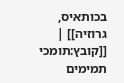בכותאיס, גרוזיה]] | [[קובץ:תומכי תמימים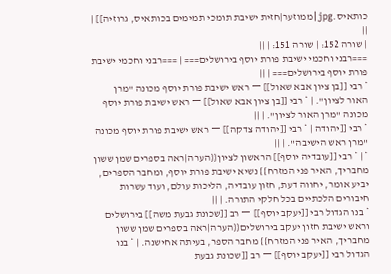כותאיס.jpg|ממוזער|חזית ישיבת תומכי תמימים בכותאיס, גרוזיה]] | ||
| שורה 152: | שורה 151: | ||
===רבני וחכמי ישיבת פורת יוסף בירושלים=== | ===רבני וחכמי ישיבת פורת יוסף בירושלים=== | ||
* רבי [[בן ציון אבא שאול]] ー ראש ישיבת פורת יוסף מכונה "מרן האור לציון". | * רבי [[בן ציון אבא שאול]] ー ראש ישיבת פורת יוסף מכונה "מרן האור לציון". | ||
* רבי [[יהודה | * רבי [[יהודה צדקה]] ー ראש ישיבת פורת יוסף מכונה "מרן ראש הישיבה". | ||
* | * רבי [[עובדיה יוסף]] הראשון לציון{{הערה|ראה בספרים שמן ששון מחבריך, האיר פני המזרח}} נשיא ישיבת פורת יוסף, ומחבר הספרים, יביע אומר, יחווה דעת, חזון עובדיה, הליכות עולם, ועוד עשרות חיבורים הלכתיים בכל חלקי התורה. | ||
* בנו הגדול רבי [[יעקב יוסף]] ー רב [[שכונת גבעת משה]] בירושלים וראש ישיבת חזון יעקב בירושלים{{הערה|ראה בספרים שמן ששון מחבריך, האיר פני המזרח}} מחבר הספר, בעיתה אחישנה. | * בנו הגדול רבי [[יעקב יוסף]] ー רב [[שכונת גבעת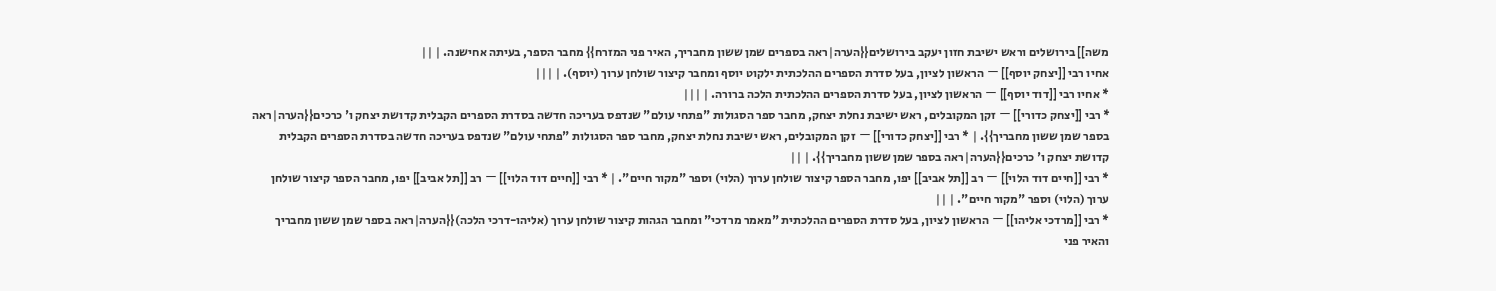משה]] בירושלים וראש ישיבת חזון יעקב בירושלים{{הערה|ראה בספרים שמן ששון מחבריך, האיר פני המזרח}} מחבר הספר, בעיתה אחישנה. | ||
אחיו רבי [[יצחק יוסף]] ー הראשון לציון, בעל סדרת הספרים ההלכתית ילקוט יוסף ומחבר קיצור שולחן ערוך (יוסף). | |||
* אחיו רבי [[דוד יוסף]] ー הראשון לציון, בעל סדרת הספרים ההלכתית הלכה ברורה. | |||
* רבי [[יצחק כדורי]] ー זקן המקובלים, ראש ישיבת נחלת יצחק, מחבר ספר הסגולות "פתחי עולם" שנדפס בעריכה חדשה בסדרת הספרים הקבלית קדושת יצחק ו' כרכים{{הערה|ראה בספר שמן ששון מחבריך}}. | * רבי [[יצחק כדורי]] ー זקן המקובלים, ראש ישיבת נחלת יצחק, מחבר ספר הסגולות "פתחי עולם" שנדפס בעריכה חדשה בסדרת הספרים הקבלית קדושת יצחק ו' כרכים{{הערה|ראה בספר שמן ששון מחבריך}}. | ||
* רבי [[חיים דוד הלוי]] ー רב [[תל אביב]] יפו, מחבר הספר קיצור שולחן ערוך (הלוי) וספר "מקור חיים". | * רבי [[חיים דוד הלוי]] ー רב [[תל אביב]] יפו, מחבר הספר קיצור שולחן ערוך (הלוי) וספר "מקור חיים". | ||
* רבי [[מרדכי אליהו]] ー הראשון לציון, בעל סדרת הספרים ההלכתית "מאמר מרדכי" ומחבר הגהות קיצור שולחן ערוך (אליהו-דרכי הלכה){{הערה|ראה בספר שמן ששון מחבריך והאיר פני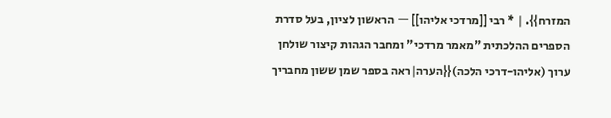המזרח}}. | * רבי [[מרדכי אליהו]] ー הראשון לציון, בעל סדרת הספרים ההלכתית "מאמר מרדכי" ומחבר הגהות קיצור שולחן ערוך (אליהו-דרכי הלכה){{הערה|ראה בספר שמן ששון מחבריך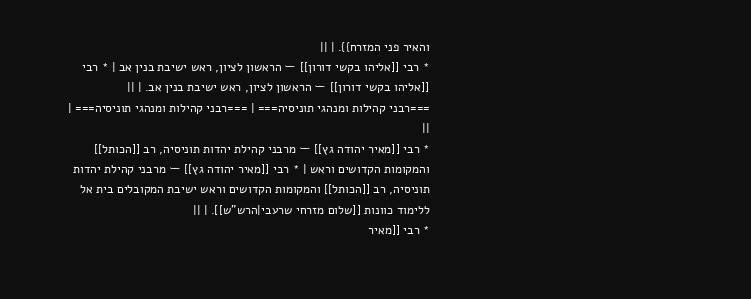והאיר פני המזרח}}. | ||
* רבי [[אליהו בקשי דורון]] ー הראשון לציון, ראש ישיבת בנין אב | * רבי [[אליהו בקשי דורון]] ー הראשון לציון, ראש ישיבת בנין אב. | ||
===רבני קהילות ומנהגי תוניסיה=== | ===רבני קהילות ומנהגי תוניסיה=== | ||
* רבי [[מאיר יהודה גץ]] ー מרבני קהילת יהדות תוניסיה, רב [[הכותל]] והמקומות הקדושים וראש | * רבי [[מאיר יהודה גץ]] ー מרבני קהילת יהדות תוניסיה, רב [[הכותל]] והמקומות הקדושים וראש ישיבת המקובלים בית אל ללימוד כוונות [[שלום מזרחי שרעבי|הרש"ש]]. | ||
* רבי [[מאיר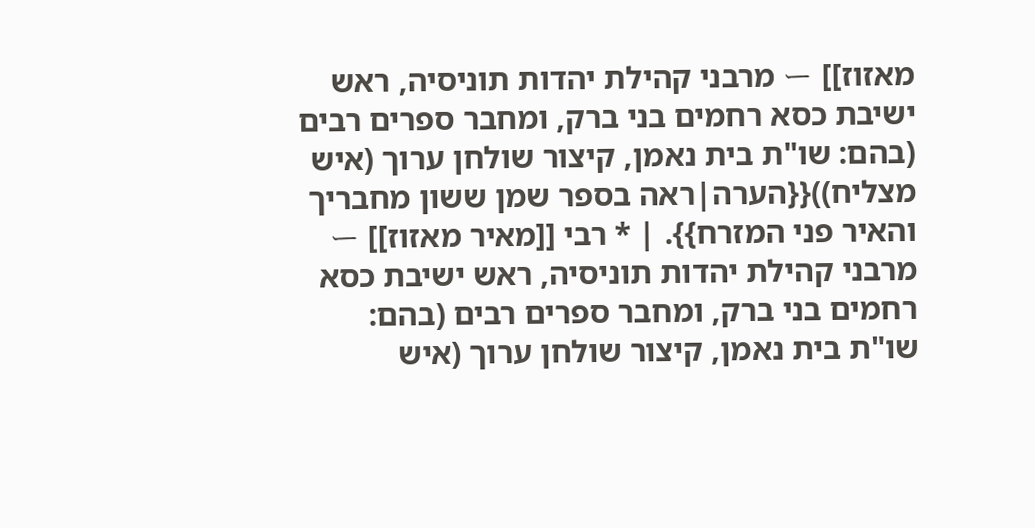מאזוז]] ー מרבני קהילת יהדות תוניסיה, ראש ישיבת כסא רחמים בני ברק, ומחבר ספרים רבים (בהם: שו"ת בית נאמן, קיצור שולחן ערוך (איש מצליח)){{הערה|ראה בספר שמן ששון מחבריך והאיר פני המזרח}}. | * רבי [[מאיר מאזוז]] ー מרבני קהילת יהדות תוניסיה, ראש ישיבת כסא רחמים בני ברק, ומחבר ספרים רבים (בהם: שו"ת בית נאמן, קיצור שולחן ערוך (איש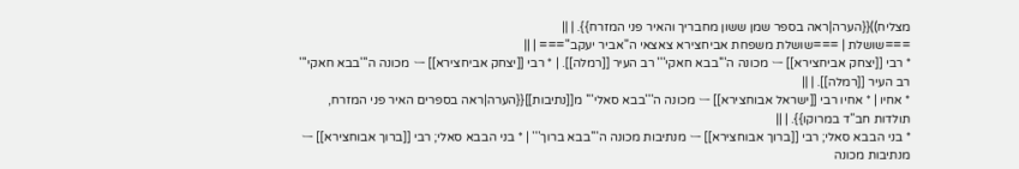מצליח)){{הערה|ראה בספר שמן ששון מחבריך והאיר פני המזרח}}. | ||
===שושלת | ===שושלת משפחת אביחצירא צאצאי ה"אביר יעקב"=== | ||
* רבי [[יצחק אביחצירא]] ー מכונה ה'''בבא חאקי''' רב העיר [[רמלה]]. | * רבי [[יצחק אביחצירא]] ー מכונה ה'''בבא חאקי''' רב העיר [[רמלה]]. | ||
* אחיו | * אחיו רבי [[ישראל אבוחצירא]] ー מכונה ה'''בבא סאלי''' מ[[נתיבות]]{{הערה|ראה בספרים האיר פני המזרח, תולדות חב"ד במרוקו}}. | ||
* בני הבבא סאלי; רבי [[ברוך אבוחצירא]] ー מנתיבות מכונה ה'''בבא ברוך''' | * בני הבבא סאלי; רבי [[ברוך אבוחצירא]] ー מנתיבות מכונה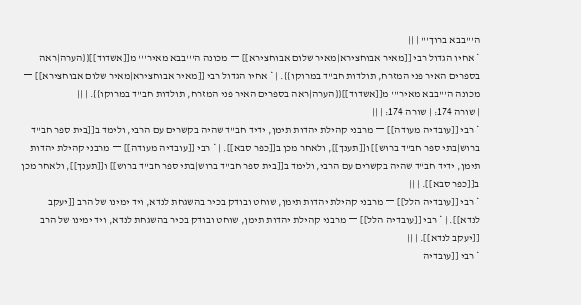ה'''בבא ברוך''' | ||
* אחיו הגדול רבי [[מאיר אבוחצירא|מאיר שלום אבוחצירא]] ー מכונה ה'''בבא מאיר''' מ[[אשדוד]]{{הערה|ראה בספרים האיר פני המזרח, תולדות חב"ד במרוקו}}. | * אחיו הגדול רבי [[מאיר אבוחצירא|מאיר שלום אבוחצירא]] ー מכונה ה'''בבא מאיר''' מ[[אשדוד]]{{הערה|ראה בספרים האיר פני המזרח, תולדות חב"ד במרוקו}}. | ||
| שורה 174: | שורה 174: | ||
* רבי [[עובדיה מעודה]] ー מרבני קהילת יהדות תימן, ידיד חב"ד שהיה בקשרים עם הרבי, ולימד ב[[בית ספר חב"ד ברוש|בתי ספר חב"ד ברוש]] ו[[תענך]], ולאחר מכן ב[[כפר סבא]]. | * רבי [[עובדיה מעודה]] ー מרבני קהילת יהדות תימן, ידיד חב"ד שהיה בקשרים עם הרבי, ולימד ב[[בית ספר חב"ד ברוש|בתי ספר חב"ד ברוש]] ו[[תענך]], ולאחר מכן ב[[כפר סבא]]. | ||
* רבי [[עובדיה הלל]] ー מרבני קהילת יהדות תימן, שוחט ובודק בכיר בהשגחת לנדא, ויד ימינו של הרב [[יעקב לנדא]]. | * רבי [[עובדיה הלל]] ー מרבני קהילת יהדות תימן, שוחט ובודק בכיר בהשגחת לנדא, ויד ימינו של הרב [[יעקב לנדא]]. | ||
* רבי [[עובדיה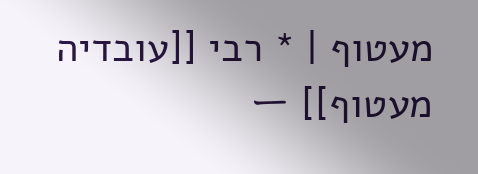מעטוף | * רבי [[עובדיה מעטוף]] ー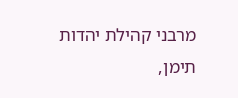מרבני קהילת יהדות תימן,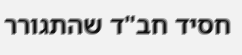חסיד חב"ד שהתגורר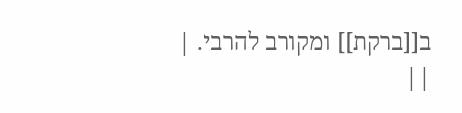ב[[ברקת]] ומקורב להרבי. | ||